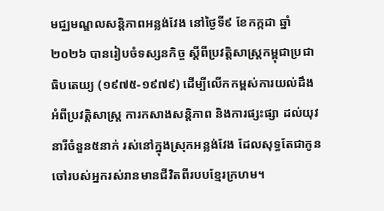មជ្ឈមណ្ឌលសន្ដិភាពអន្លង់វែង នៅថ្ងៃទី៩ ខែកក្កដា ឆ្នាំ២០២៦ បានរៀបចំទស្សនកិច្ច ស្តីពីប្រវត្តិសាស្ត្រកម្ពុជាប្រជាធិបតេយ្យ (១៩៧៥-១៩៧៩) ដើម្បីលើកកម្ពស់ការយល់ដឹងអំពីប្រវត្ដិសាស្រ្ដ ការកសាងសន្ដិភាព និងការផ្សះផ្សា ដល់យុវនារីចំនួន៥នាក់ រស់នៅក្នុងស្រុកអន្លង់វែង ដែលសុទ្ធតែជាកូនចៅរបស់អ្នករស់រានមានជីវិតពីរបបខ្មែរក្រហម។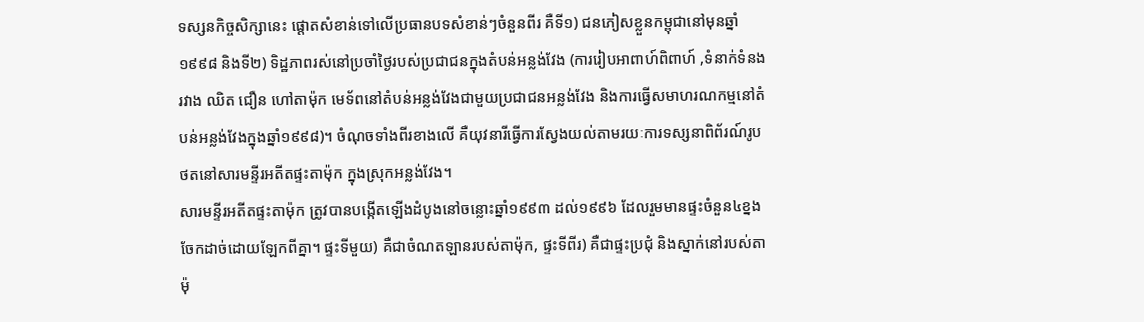ទស្សនកិច្ចសិក្សានេះ ផ្ដោតសំខាន់ទៅលើប្រធានបទសំខាន់ៗចំនួនពីរ គឺទី១) ជនភៀសខ្លួនកម្ពុជានៅមុនឆ្នាំ១៩៩៨ និងទី២) ទិដ្ឋភាពរស់នៅប្រចាំថ្ងៃរបស់ប្រជាជនក្នុងតំបន់អន្លង់វែង (ការរៀបអាពាហ៍ពិពាហ៍ ,ទំនាក់ទំនងរវាង ឈិត ជឿន ហៅតាម៉ុក មេទ័ពនៅតំបន់អន្លង់វែងជាមួយប្រជាជនអន្លង់វែង និងការធ្វើសមាហរណកម្មនៅតំបន់អន្លង់វែងក្នុងឆ្នាំ១៩៩៨)។ ចំណុចទាំងពីរខាងលើ គឺយុវនារីធ្វើការស្វែងយល់តាមរយៈការទស្សនាពិព័រណ៍រូបថតនៅសារមន្ទីរអតីតផ្ទះតាម៉ុក ក្នុងស្រុកអន្លង់វែង។
សារមន្ទីរអតីតផ្ទះតាម៉ុក ត្រូវបានបង្កើតឡើងដំបូងនៅចន្លោះឆ្នាំ១៩៩៣ ដល់១៩៩៦ ដែលរួមមានផ្ទះចំនួន៤ខ្នង ចែកដាច់ដោយឡែកពីគ្នា។ ផ្ទះទីមួយ) គឺជាចំណតឡានរបស់តាម៉ុក, ផ្ទះទីពីរ) គឺជាផ្ទះប្រជុំ និងស្នាក់នៅរបស់តាម៉ុ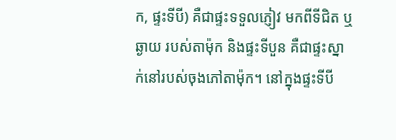ក, ផ្ទះទីបី) គឺជាផ្ទះទទួលភ្ញៀវ មកពីទីជិត ឬ ឆ្ងាយ របស់តាម៉ុក និងផ្ទះទីបួន គឺជាផ្ទះស្នាក់នៅរបស់ចុងភៅតាម៉ុក។ នៅក្នុងផ្ទះទីបី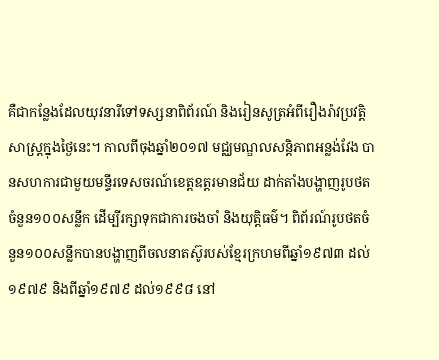គឺជាកន្លែងដែលយុវនារីទៅទស្សនាពិព័រណ៍ និងរៀនសូត្រអំពីរឿងរ៉ាវប្រវត្ដិសាស្រ្ដក្នុងថ្ងៃនេះ។ កាលពីចុងឆ្នាំ២០១៧ មជ្ឈមណ្ឌលសន្ដិភាពអន្លង់វែង បានសហការជាមួយមន្ទីរទេសចរណ៍ខេត្ដឧត្ដរមានជ័យ ដាក់តាំងបង្ហាញរូបថតចំនួន១០០សន្លឹក ដើម្បីរក្សាទុកជាការចងចាំ និងយុត្ដិធម៌។ ពិព័រណ៍រូបថតចំនួន១០០សន្លឹកបានបង្ហាញពីចលនាតស៊ូរបស់ខ្មែរក្រហមពីឆ្នាំ១៩៧៣ ដល់១៩៧៩ និងពីឆ្នាំ១៩៧៩ ដល់១៩៩៨ នៅ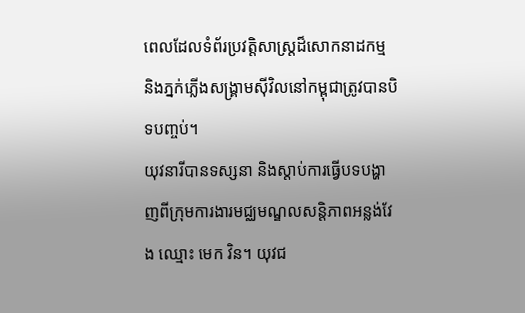ពេលដែលទំព័រប្រវត្ដិសាស្រ្ដដ៏សោកនាដកម្ម និងភ្នក់ភ្លើងសង្គ្រាមស៊ីវិលនៅកម្ពុជាត្រូវបានបិទបញ្ចប់។
យុវនារីបានទស្សនា និងស្ដាប់ការធ្វើបទបង្ហាញពីក្រុមការងារមជ្ឈមណ្ឌលសន្ដិភាពអន្លង់វែង ឈ្មោះ មេក វិន។ យុវជ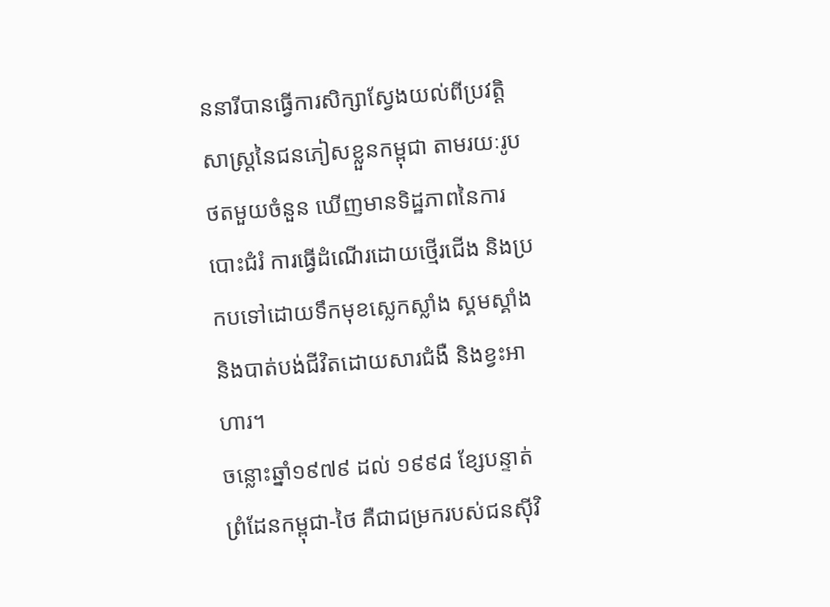ននារីបានធ្វើការសិក្សាស្វែងយល់ពីប្រវត្ដិសាស្រ្ដនៃជនភៀសខ្លួនកម្ពុជា តាមរយៈរូបថតមួយចំនួន ឃើញមានទិដ្ឋភាពនៃការបោះជំរំ ការធ្វើដំណើរដោយថ្មើរជើង និងប្រកបទៅដោយទឹកមុខស្លេកស្លាំង ស្គមស្គាំង និងបាត់បង់ជីវិតដោយសារជំងឺ និងខ្វះអាហារ។
ចន្លោះឆ្នាំ១៩៧៩ ដល់ ១៩៩៨ ខ្សែបន្ទាត់ព្រំដែនកម្ពុជា-ថៃ គឺជាជម្រករបស់ជនស៊ីវិ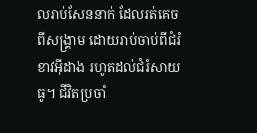លរាប់សែននាក់ ដែលរត់គេចពីសង្គ្រាម ដោយរាប់ចាប់ពីជំរំខាវអ៊ីដាង រហូតដល់ជំរំសាយធូ។ ជីវិតប្រចាំ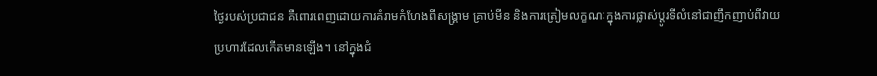ថ្ងៃរបស់ប្រជាជន គឺពោរពេញដោយការគំរាមកំហែងពីសង្គ្រាម គ្រាប់មីន និងការត្រៀមលក្ខណៈក្នុងការផ្លាស់ប្តូរទីលំនៅជាញឹកញាប់ពីវាយប្រហារដែលកើតមានឡើង។ នៅក្នុងជំ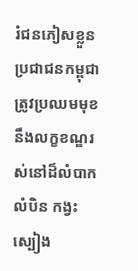រំជនភៀសខ្លួន ប្រជាជនកម្ពុជាត្រូវប្រឈមមុខនឹងលក្ខខណ្ឌរស់នៅដ៏លំបាកលំបិន កង្វះស្បៀង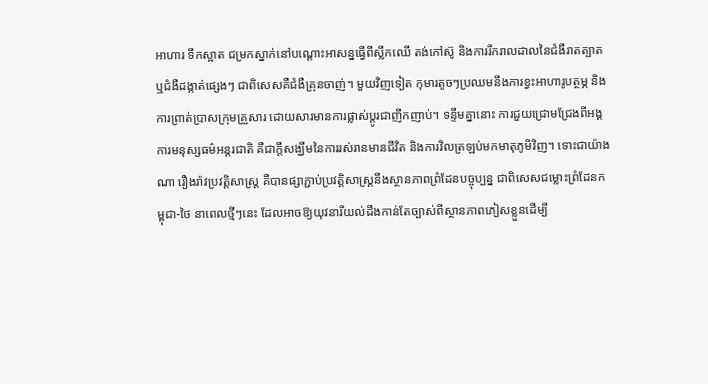អាហារ ទឹកស្អាត ជម្រកស្នាក់នៅបណ្តោះអាសន្នធ្វើពីស្លឹកឈើ តង់កៅស៊ូ និងការរីករាលដាលនៃជំងឺរាតត្បាត ឬជំងឺដង្កាត់ផ្សេងៗ ជាពិសេសគឺជំងឺគ្រុនចាញ់។ មួយវិញទៀត កុមារតូចៗប្រឈមនឹងការខ្វះអាហារូបត្ថម្ភ និងការព្រាត់ប្រាសក្រុមគ្រួសារ ដោយសារមានការផ្លាស់ប្ដូរជាញឹកញាប់។ ទន្ទឹមគ្នានោះ ការជួយជ្រោមជ្រែងពីអង្គការមនុស្សធម៌អន្តរជាតិ គឺជាក្ដីសង្ឃឹមនៃការរស់រានមានជីវិត និងការវិលត្រឡប់មកមាតុភូមិវិញ។ ទោះជាយ៉ាងណា រឿងរ៉ាវប្រវត្ដិសាស្រ្ដ គឺបានផ្សាភ្ជាប់ប្រវត្ដិសាស្រ្ដនឹងស្ថានភាពព្រំដែនបច្ចុប្បន្ន ជាពិសេសជម្លោះព្រំដែនកម្ពុជា-ថៃ នាពេលថ្មីៗនេះ ដែលអាចឱ្យយុវនារីយល់ដឹងកាន់តែច្បាស់ពីស្ថានភាពភៀសខ្លួនដើម្បី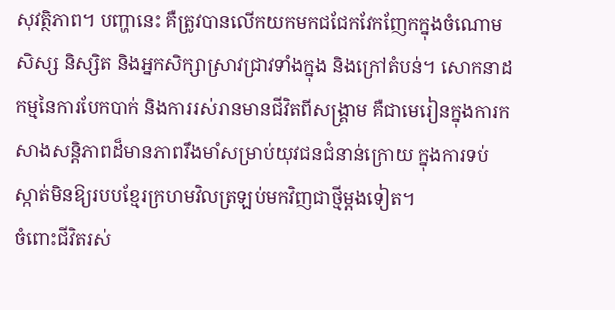សុវត្ថិភាព។ បញ្ហានេះ គឺត្រូវបានលើកយកមកជជែកវែកញែកក្នុងចំណោមសិស្ស និស្សិត និងអ្នកសិក្សាស្រាវជ្រាវទាំងក្នុង និងក្រៅតំបន់។ សោកនាដកម្មនៃការបែកបាក់ និងការរស់រានមានជីវិតពីសង្គ្រាម គឺជាមេរៀនក្នុងការកសាងសន្តិភាពដ៏មានភាពរឹងមាំសម្រាប់យុវជនជំនាន់ក្រោយ ក្នុងការទប់ស្កាត់មិនឱ្យរបបខ្មែរក្រហមវិលត្រឡប់មកវិញជាថ្មីម្ដងទៀត។
ចំពោះជីវិតរស់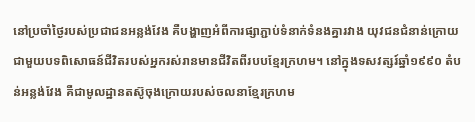នៅប្រចាំថ្ងៃរបស់ប្រជាជនអន្លង់វែង គឺបង្ហាញអំពីការផ្សាភ្ជាប់ទំនាក់ទំនងគ្នារវាង យុវជនជំនាន់ក្រោយ ជាមួយបទពិសោធន៍ជីវិតរបស់អ្នករស់រានមានជីវិតពីរបបខ្មែរក្រហម។ នៅក្នុងទសវត្សរ៍ឆ្នាំ១៩៩០ តំបន់អន្លង់វែង គឺជាមូលដ្ឋានតស៊ូចុងក្រោយរបស់ចលនាខ្មែរក្រហម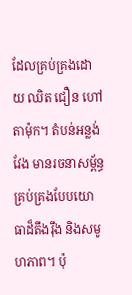ដែលគ្រប់គ្រងដោយ ឈិត ជឿន ហៅតាម៉ុក។ តំបន់អន្លង់វែង មានរចនាសម្ព័ន្ធគ្រប់គ្រងបែបយោធាដ៏តឹងរ៉ឹង និងសមូហភាព។ ប៉ុ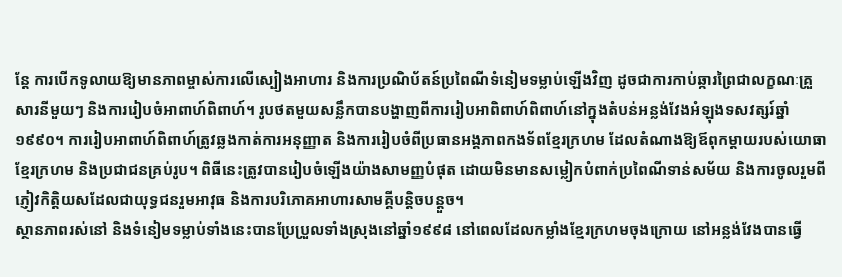ន្ដែ ការបើកទូលាយឱ្យមានភាពម្ចាស់ការលើស្បៀងអាហារ និងការប្រណិប័តន៍ប្រពៃណីទំនៀមទម្លាប់ឡើងវិញ ដូចជាការកាប់ឆ្ការព្រៃជាលក្ខណៈគ្រួសារនីមួយៗ និងការរៀបចំអាពាហ៍ពិពាហ៍។ រូបថតមួយសន្លឹកបានបង្ហាញពីការរៀបអាពិពាហ៍ពិពាហ៍នៅក្នុងតំបន់អន្លង់វែងអំឡុងទសវត្សរ៍ឆ្នាំ១៩៩០។ ការរៀបអាពាហ៍ពិពាហ៍ត្រូវឆ្លងកាត់ការអនុញ្ញាត និងការរៀបចំពីប្រធានអង្គភាពកងទ័ពខ្មែរក្រហម ដែលតំណាងឱ្យឪពុកម្ដាយរបស់យោធាខ្មែរក្រហម និងប្រជាជនគ្រប់រូប។ ពិធីនេះត្រូវបានរៀបចំឡើងយ៉ាងសាមញ្ញបំផុត ដោយមិនមានសម្លៀកបំពាក់ប្រពៃណីទាន់សម័យ និងការចូលរួមពីភ្ញៀវកិត្តិយសដែលជាយុទ្ធជនរួមអាវុធ និងការបរិភោគអាហារសាមគ្គីបន្ដិចបន្ដួច។
ស្ថានភាពរស់នៅ និងទំនៀមទម្លាប់ទាំងនេះបានប្រែប្រួលទាំងស្រុងនៅឆ្នាំ១៩៩៨ នៅពេលដែលកម្លាំងខ្មែរក្រហមចុងក្រោយ នៅអន្លង់វែងបានធ្វើ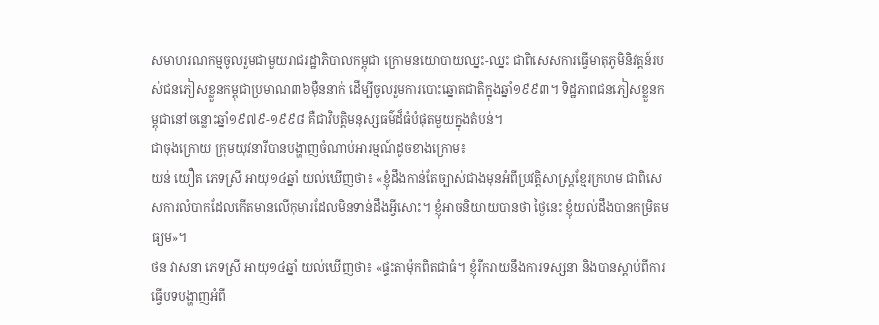សមាហរណកម្មចូលរួមជាមួយរាជរដ្ឋាភិបាលកម្ពុជា ក្រោមនយោបាយឈ្នះ-ឈ្នះ ជាពិសេសការធ្វើមាតុភូមិនិវត្ដន៍របស់ជនភៀសខ្លួនកម្ពុជាប្រមាណ៣៦ម៉ឺននាក់ ដើម្បីចូលរួមការបោះឆ្នោតជាតិក្នុងឆ្នាំ១៩៩៣។ ទិដ្ឋភាពជនភៀសខ្លួនកម្ពុជានៅចន្លោះឆ្នាំ១៩៧៩-១៩៩៨ គឺជាវិបត្តិមនុស្សធម៌ដ៏ធំបំផុតមួយក្នុងតំបន់។
ជាចុងក្រោយ ក្រុមយុវនារីបានបង្ហាញចំណាប់អារម្មណ៍ដូចខាងក្រោម៖
យន់ យឿត ភេទស្រី អាយុ១៤ឆ្នាំ យល់ឃើញថា៖ «ខ្ញុំដឹងកាន់តែច្បាស់ជាងមុនអំពីប្រវត្ដិសាស្រ្ដខ្មែរក្រហម ជាពិសេសការលំបាកដែលកើតមានលើកុមារដែលមិនទាន់ដឹងអ្វីសោះ។ ខ្ញុំអាចនិយាយបានថា ថ្ងៃនេះ ខ្ញុំយល់ដឹងបានកម្រិតមធ្យម»។
ថន វាសនា ភេទស្រី អាយុ១៤ឆ្នាំ យល់ឃើញថា៖ «ផ្ទះតាម៉ុកពិតជាធំ។ ខ្ញុំរីករាយនឹងការទស្សនា និងបានស្ដាប់ពីការធ្វើបទបង្ហាញអំពី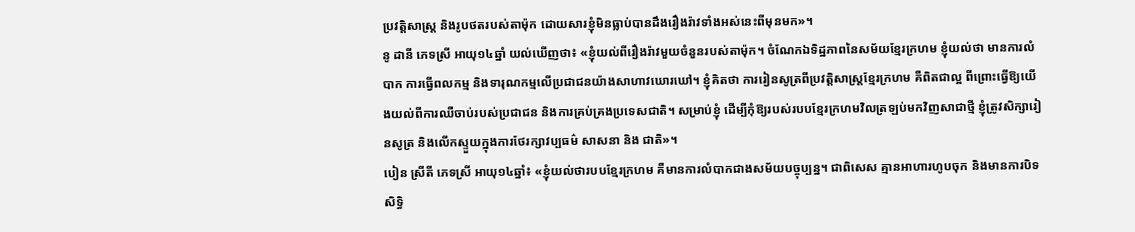ប្រវត្ដិសាស្រ្ដ និងរូបថតរបស់តាម៉ុក ដោយសារខ្ញុំមិនធ្លាប់បានដឹងរឿងរ៉ាវទាំងអស់នេះពីមុនមក»។
នូ ដានី ភេទស្រី អាយុ១៤ឆ្នាំ យល់ឃើញថា៖ «ខ្ញុំយល់ពីរឿងរ៉ាវមួយចំនួនរបស់តាម៉ុក។ ចំណែកឯទិដ្ឋភាពនៃសម័យខ្មែរក្រហម ខ្ញុំយល់ថា មានការលំបាក ការធ្វើពលកម្ម និងទារុណកម្មលើប្រជាជនយ៉ាងសាហាវឃោរឃៅ។ ខ្ញុំគិតថា ការរៀនសូត្រពីប្រវត្ដិសាស្រ្ដខ្មែរក្រហម គឺពិតជាល្អ ពីព្រោះធ្វើឱ្យយើងយល់ពីការឈឺចាប់របស់ប្រជាជន និងការគ្រប់គ្រងប្រទេសជាតិ។ សម្រាប់ខ្ញុំ ដើម្បីកុំឱ្យរបស់របបខ្មែរក្រហមវិលត្រឡប់មកវិញសាជាថ្មី ខ្ញុំត្រូវសិក្សារៀនសូត្រ និងលើកស្ទួយក្នុងការថែរក្សាវប្បធម៌ សាសនា និង ជាតិ»។
បៀន ស្រីតី ភេទស្រី អាយុ១៤ឆ្នាំ៖ «ខ្ញុំយល់ថារបបខ្មែរក្រហម គឺមានការលំបាកជាងសម័យបច្ចុប្បន្ន។ ជាពិសេស គ្មានអាហារហូបចុក និងមានការបិទសិទ្ធិ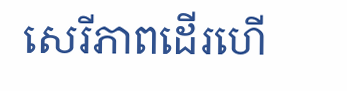សេរីភាពដើរហើ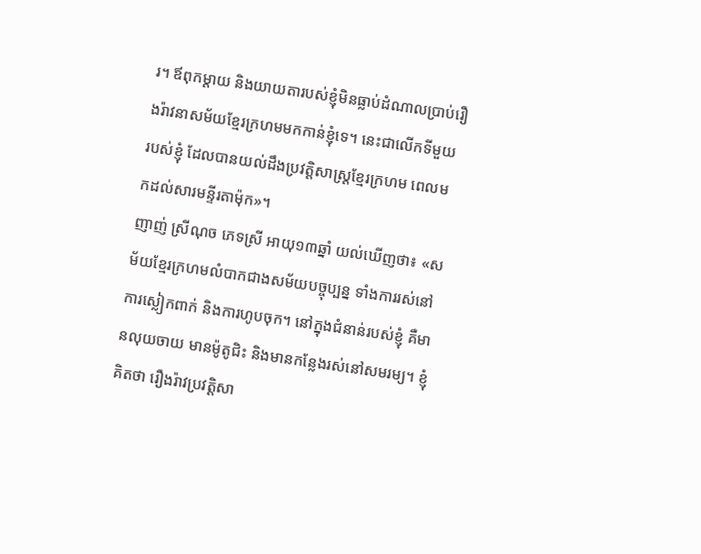រ។ ឪពុកម្ដាយ និងយាយតារបស់ខ្ញុំមិនធ្លាប់ដំណាលប្រាប់រឿងរ៉ាវនាសម័យខ្មែរក្រហមមកកាន់ខ្ញុំទេ។ នេះជាលើកទីមួយ របស់ខ្ញុំ ដែលបានយល់ដឹងប្រវត្ដិសាស្ដ្រខ្មែរក្រហម ពេលមកដល់សារមន្ទីរតាម៉ុក»។
ញាញ់ ស្រីណុច ភេទស្រី អាយុ១៣ឆ្នាំ យល់ឃើញថា៖ «សម័យខ្មែរក្រហមលំបាកជាងសម័យបច្ចុប្បន្ន ទាំងការរស់នៅ ការស្លៀកពាក់ និងការហូបចុក។ នៅក្នុងជំនាន់របស់ខ្ញុំ គឺមានលុយចាយ មានម៉ូតូជិះ និងមានកន្លែងរស់នៅសមរម្យ។ ខ្ញុំគិតថា រឿងរ៉ាវប្រវត្ដិសា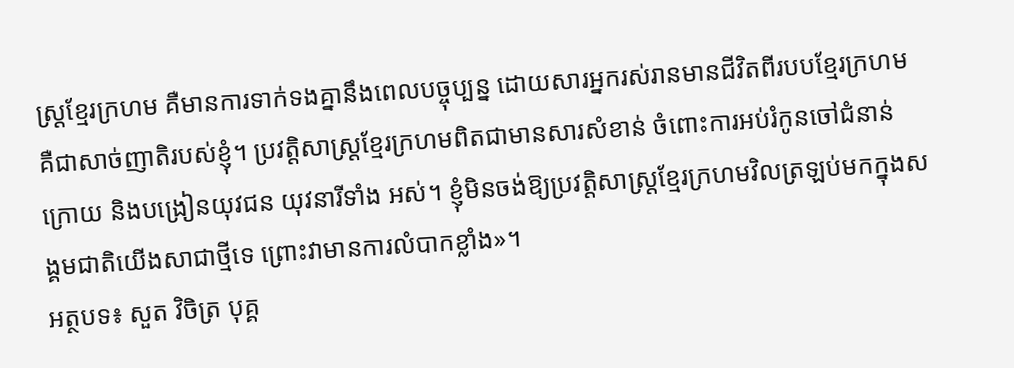ស្រ្ដខ្មែរក្រហម គឺមានការទាក់ទងគ្នានឹងពេលបច្ចុប្បន្ន ដោយសារអ្នករស់រានមានជីវិតពីរបបខ្មែរក្រហម គឺជាសាច់ញាតិរបស់ខ្ញុំ។ ប្រវត្ដិសាស្រ្ដខ្មែរក្រហមពិតជាមានសារសំខាន់ ចំពោះការអប់រំកូនចៅជំនាន់ក្រោយ និងបង្រៀនយុវជន យុវនារីទាំង អស់។ ខ្ញុំមិនចង់ឱ្យប្រវត្ដិសាស្ដ្រខ្មែរក្រហមវិលត្រឡប់មកក្នុងសង្គមជាតិយើងសាជាថ្មីទេ ព្រោះវាមានការលំបាកខ្លាំង»។
អត្ថបទ៖ សួត វិចិត្រ បុគ្គ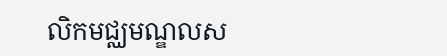លិកមជ្ឈមណ្ឌលស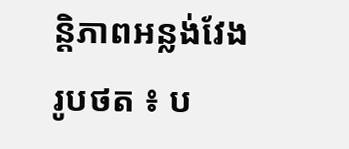ន្តិភាពអន្លង់វែង
រូបថត ៖ ប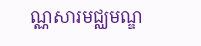ណ្ណសារមជ្ឈមណ្ឌ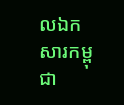លឯកសារកម្ពុជា